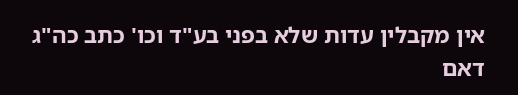אין מקבלין עדות שלא בפני בע"ד וכו' כתב כה"ג דאם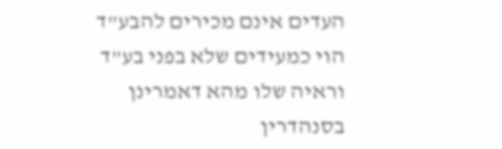העדים אינם מכירים להבע"ד הוי כמעידים שלא בפני בע"ד וראיה שלו מהא דאמרינן בסנהדרין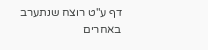דף ע"ט רוצח שנתערב באחרים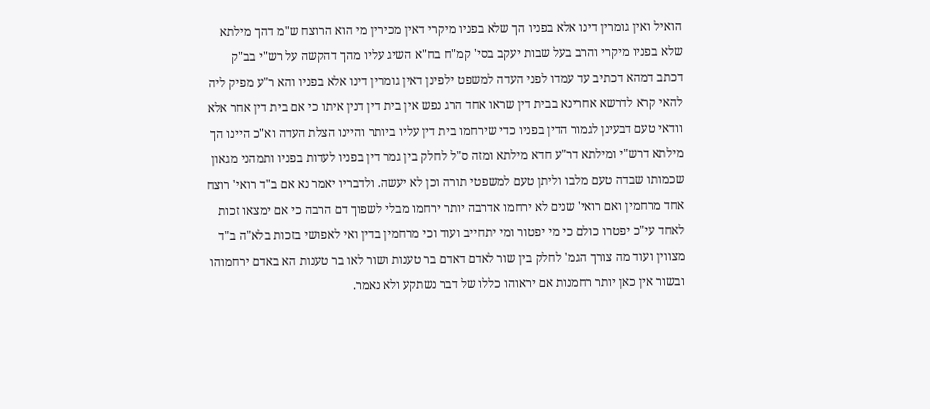הואיל ואין גומרין דינו אלא בפניו הך שלא בפניו מיקרי דאין מכירין מי הוא הרוצח ש"מ דהך מילתא שלא בפניו מיקרי והרב בעל שבות יעקב בסי' קמ"ח בח"א השיג עליו מהך דהקשה על רש"י בב"ק דכתב דמהא דכתיב עד עמדו לפני העדה למשפט ילפינן דאין גומרין דינו אלא בפניו והא ר"ע מפיק ליה להאי קרא לדרשא אחרינא בבית דין שראו אחד הרג נפש אין בית דין דנין איתו כי אם בית דין אחר אלא וודאי טעם דבעינן לגמור הדין בפניו כדי שירחמו בית דין עליו ביותר והיינו הצלת העדה וא"כ היינו הך מילתא דרש"י ומילתא דר"ע חדא מילתא ומזה ס"ל לחלק בין גמר דין בפניו לעדות בפניו ותמהני מגאון שכמותו שבדה טעם מלבו וליתן טעם למשפטי תורה וכן לא יעשה. ולדבריו יאמר נא אם ב"ד רואי' רוצח אחד מרחמין ואם רואי' שנים לא ירחמו אדרבה יותר ירחמו מבלי לשפוך דם הרבה כי אם ימצאו זכות לאחד עי"כ יפטרו כולם כי מי יפטור ומי יתחייב ועוד וכי מרחמין בדין ואי לאפושי בזכות בלא"ה ב"ד מצווין ועוד מה צורך הגמ' לחלק בין שור לאדם דאדם בר טענות ושור לאו בר טענות הא באדם ירחמוהו ובשור אין כאן יותר רחמנות אם יראוהו כללו של דבר נשתקע ולא נאמר.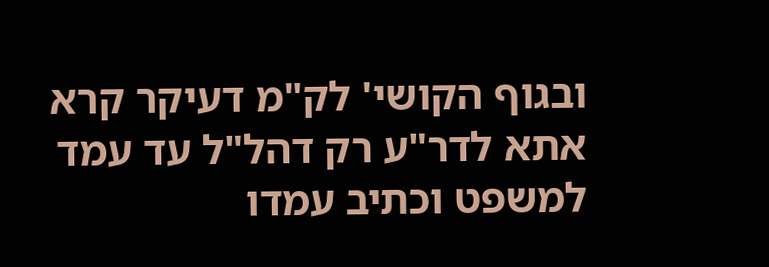ובגוף הקושי' לק"מ דעיקר קרא אתא לדר"ע רק דהל"ל עד עמד למשפט וכתיב עמדו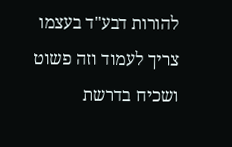להורות דבע"ד בעצמו צריך לעמוד וזה פשוט ושכיח בדרשת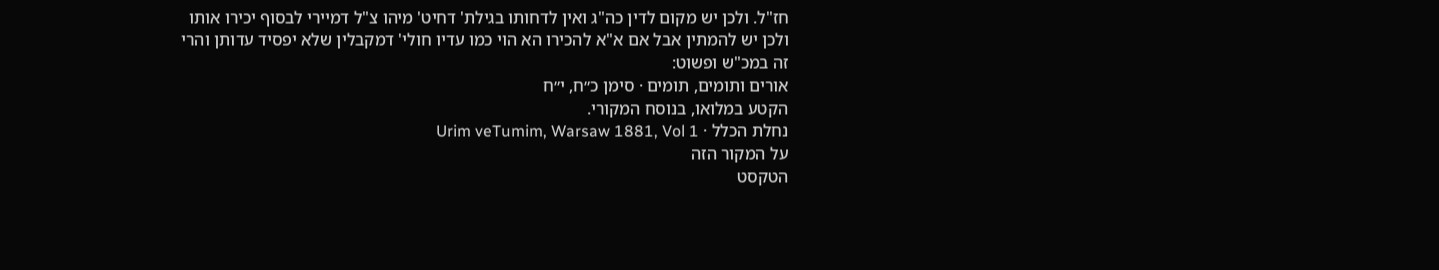חז"ל. ולכן יש מקום לדין כה"ג ואין לדחותו בגילת' דחיט' מיהו צ"ל דמיירי לבסוף יכירו אותו ולכן יש להמתין אבל אם א"א להכירו הא הוי כמו עדיו חולי' דמקבלין שלא יפסיד עדותן והרי זה במכ"ש ופשוט:
אורים ותומים, תומים · סימן כ״ח, י״ח
הקטע במלואו, בנוסח המקורי.
נחלת הכלל · Urim veTumim, Warsaw 1881, Vol 1
על המקור הזה
הטקסט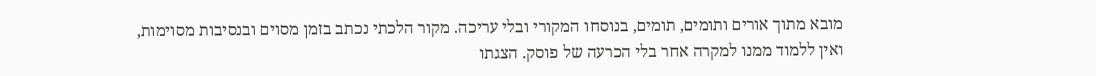מובא מתוך אורים ותומים, תומים, בנוסחו המקורי ובלי עריכה. מקור הלכתי נכתב בזמן מסוים ובנסיבות מסוימות, ואין ללמוד ממנו למקרה אחר בלי הכרעה של פוסק. הצגתו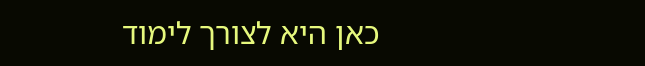כאן היא לצורך לימוד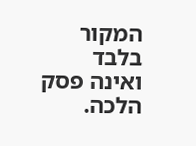המקור בלבד ואינה פסק הלכה.